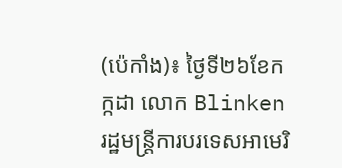(ប៉េកាំង)៖ ថ្ងៃទី២៦ខែកក្កដា លោក Blinken រដ្ឋមន្ត្រីការបរទេសអាមេរិ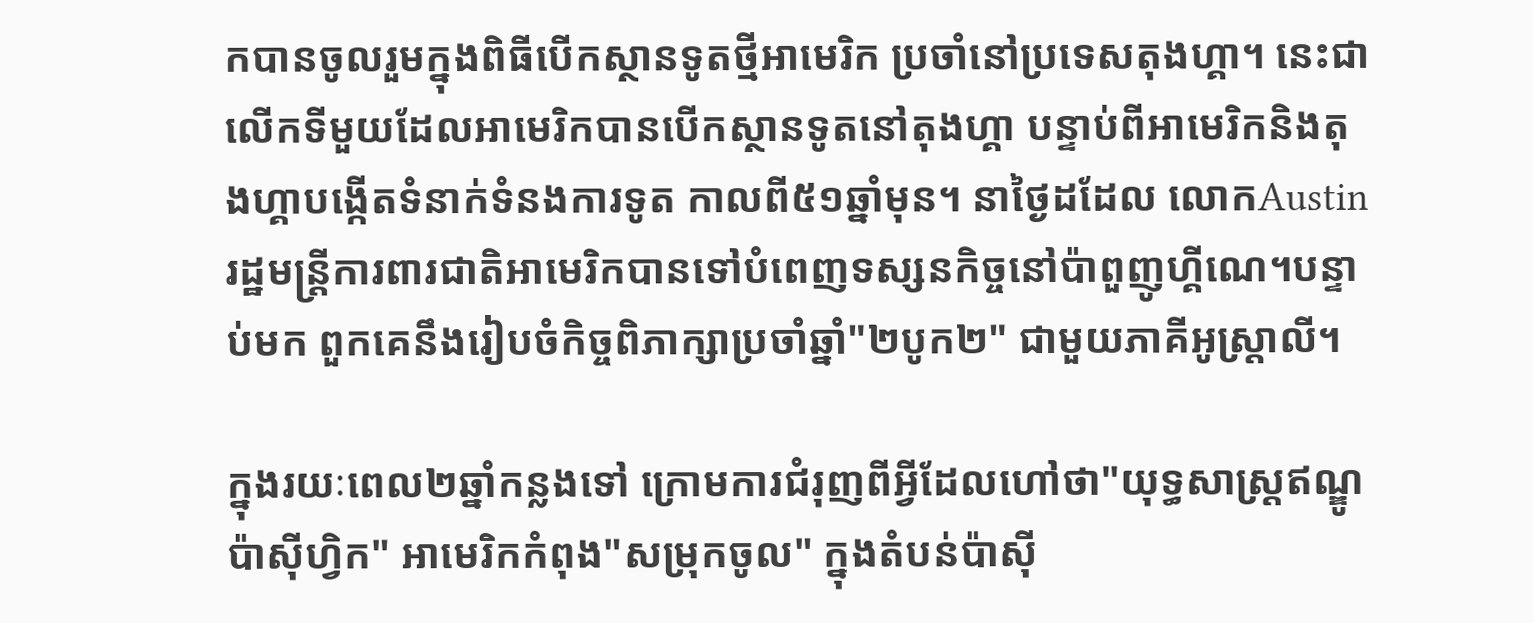កបានចូលរួមក្នុងពិធីបើកស្ថានទូតថ្មីអាមេរិក ប្រចាំនៅប្រទេសតុងហ្គា។ នេះជាលើកទីមួយដែលអាមេរិកបានបើកស្ថានទូតនៅតុងហ្គា បន្ទាប់ពីអាមេរិកនិងតុងហ្គាបង្កើតទំនាក់ទំនងការទូត កាលពី៥១ឆ្នាំមុន។ នាថ្ងៃដដែល លោកAustinរដ្ឋមន្ត្រីការពារជាតិអាមេរិកបានទៅបំពេញទស្សនកិច្ចនៅប៉ាពួញូហ្គីណេ។បន្ទាប់មក ពួកគេនឹងរៀបចំកិច្ចពិភាក្សាប្រចាំឆ្នាំ"២បូក២" ជាមួយភាគីអូស្ត្រាលី។

ក្នុងរយៈពេល២ឆ្នាំកន្លងទៅ ក្រោមការជំរុញពីអ្វីដែលហៅថា"យុទ្ធសាស្ត្រឥណ្ឌូប៉ាស៊ីហ្វិក" អាមេរិកកំពុង"សម្រុកចូល" ក្នុងតំបន់ប៉ាស៊ី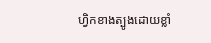ហ្វិកខាងត្បូងដោយខ្លាំ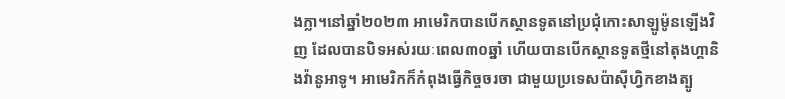ងក្លា។នៅឆ្នាំ២០២៣ អាមេរិកបានបើកស្ថានទូតនៅប្រជុំកោះសាឡូម៉ូនឡើងវិញ ដែលបានបិទអស់រយៈពេល៣០ឆ្នាំ ហើយបានបើកស្ថានទូតថ្មីនៅតុងហ្គានិងវ៉ានូអាទូ។ អាមេរិកក៏កំពុងធ្វើកិច្ចចរចា ជាមួយប្រទេសប៉ាស៊ីហ្វិកខាងត្បូ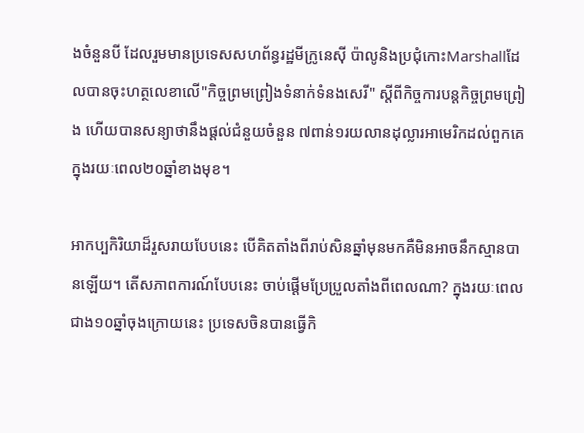ងចំនួនបី ដែលរួមមានប្រទេសសហព័ន្ធរដ្ឋមីក្រូនេស៊ី ប៉ាលូនិងប្រជុំកោះMarshallដែលបានចុះហត្ថលេខាលើ"កិច្ចព្រមព្រៀងទំនាក់ទំនងសេរី" ស្តីពីកិច្ចការបន្តកិច្ចព្រមព្រៀង ហើយបានសន្យាថានឹងផ្តល់ជំនួយចំនួន ៧ពាន់១រយលានដុល្លារអាមេរិកដល់ពួកគេក្នុងរយៈពេល២០ឆ្នាំខាងមុខ។

អាកប្បកិរិយាដ៏រួសរាយបែបនេះ បើគិតតាំងពីរាប់សិនឆ្នាំមុនមកគឺមិនអាចនឹកស្មានបានឡើយ។ តើសភាពការណ៍បែបនេះ ចាប់ផ្តើមប្រែប្រួលតាំងពីពេលណា? ក្នុងរយៈពេលជាង១០ឆ្នាំចុងក្រោយនេះ ប្រទេសចិនបានធ្វើកិ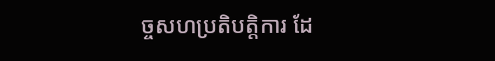ច្ចសហប្រតិបត្តិការ ដែ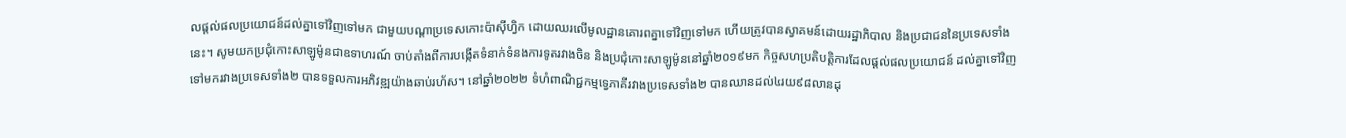លផ្តល់ផលប្រយោជន៍ដល់គ្នាទៅវិញទៅមក ជាមួយបណ្តាប្រទេសកោះប៉ាស៊ីហ្វិក ដោយឈរលើមូលដ្ឋានគោរពគ្នាទៅវិញទៅមក ហើយត្រូវបានស្វាគមន៍ដោយរដ្ឋាភិបាល និងប្រជាជននៃប្រទេសទាំងនេះ។ សូមយកប្រជុំកោះសាឡូម៉ូនជាឧទាហរណ៍ ចាប់តាំងពីការបង្កើតទំនាក់ទំនងការទូតរវាងចិន និងប្រជុំកោះសាឡូម៉ូននៅឆ្នាំ២០១៩មក កិច្ចសហប្រតិបត្តិការដែលផ្តល់ផលប្រយោជន៍ ដល់គ្នាទៅវិញទៅមករវាងប្រទេសទាំង២ បានទទួលការអភិវឌ្ឍយ៉ាងឆាប់រហ័ស។ នៅឆ្នាំ២០២២ ទំហំពាណិជ្ជកម្មទ្វេភាគីរវាងប្រទេសទាំង២ បានឈានដល់៤រយ៩៨លានដុ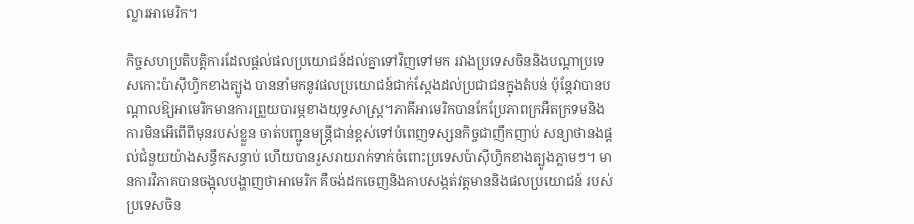ល្លារអាមេរិក។

កិច្ចសហប្រតិបត្តិការដែលផ្តល់ផលប្រយោជន៍ដល់គ្នាទៅវិញទៅមក រវាងប្រទេសចិននិងបណ្តាប្រទេសកោះប៉ាស៊ីហ្វិកខាងត្បូង បាននាំមកនូវផលប្រយោជន៍ជាក់ស្តែងដល់ប្រជាជនក្នុងតំបន់ ប៉ុន្តែវាបានបណ្តាលឱ្យអាមេរិកមានការព្រួយបារម្ភខាងយុទ្ធសាស្ត្រ។ភាគីអាមេរិកបានកែប្រែភាពក្រអឺតក្រទមនិងការមិនអើពើពីមុនរបស់ខ្លួន ចាត់បញ្ជូនមន្ត្រីជាន់ខ្ពស់ទៅបំពេញទស្សនកិច្ចជាញឹកញាប់ សន្យាថានងផ្តល់ជំនួយយ៉ាងសន្ធឹកសន្ធាប់ ហើយបានរួសរាយរាក់ទាក់ចំពោះប្រទេសប៉ាស៊ីហ្វិកខាងត្បូងភ្លាមៗ។ មានការវិភាគបានចង្អុលបង្ហាញថាអាមេរិក គឺចង់ដកចេញនិងគាបសង្កត់វត្តមាននិងផលប្រយោជន៍ របស់ប្រទេសចិន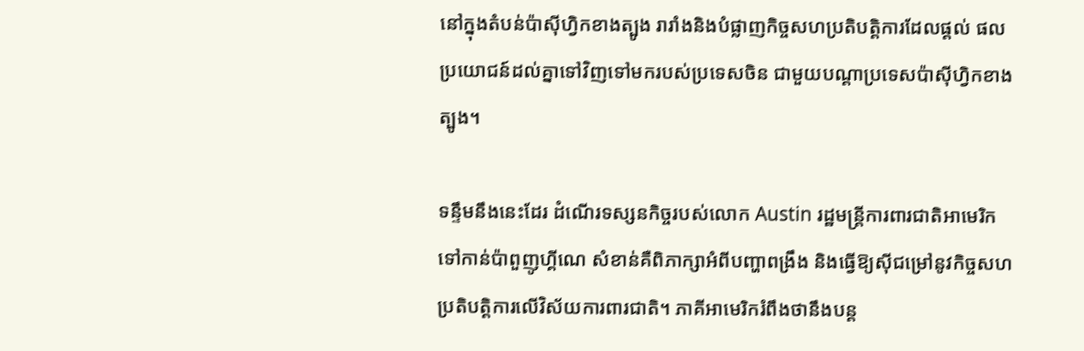នៅក្នុងតំបន់ប៉ាស៊ីហ្វិកខាងត្បូង រារាំងនិងបំផ្លាញកិច្ចសហប្រតិបត្តិការដែលផ្តល់ ផលប្រយោជន៍ដល់គ្នាទៅវិញទៅមករបស់ប្រទេសចិន ជាមួយបណ្តាប្រទេសប៉ាស៊ីហ្វិកខាងត្បូង។

ទន្ទឹមនឹងនេះដែរ ដំណើរទស្សនកិច្ចរបស់លោក Austin រដ្ឋមន្ត្រីការពារជាតិអាមេរិកទៅកាន់ប៉ាពួញូហ្គីណេ សំខាន់គឺពិភាក្សាអំពីបញ្ហាពង្រឹង និងធ្វើឱ្យស៊ីជម្រៅនូវកិច្ចសហប្រតិបត្តិការលើវិស័យការពារជាតិ។ ភាគីអាមេរិករំពឹងថានឹងបន្ត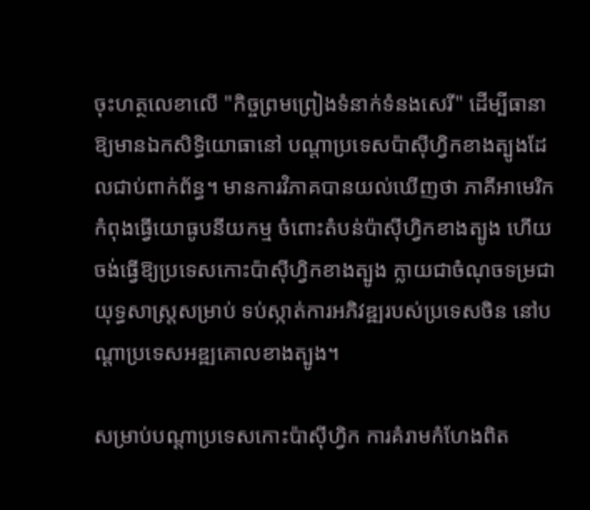ចុះហត្ថលេខាលើ "កិច្ចព្រមព្រៀងទំនាក់ទំនងសេរី" ដើម្បីធានាឱ្យមានឯកសិទ្ធិយោធានៅ បណ្តាប្រទេសប៉ាស៊ីហ្វិកខាងត្បូងដែលជាប់ពាក់ព័ន្ធ។ មានការវិភាគបានយល់ឃើញថា ភាគីអាមេរិកកំពុងធ្វើយោធូបនីយកម្ម ចំពោះតំបន់ប៉ាស៊ីហ្វិកខាងត្បូង ហើយចង់ធ្វើឱ្យប្រទេសកោះប៉ាស៊ីហ្វិកខាងត្បូង ក្លាយជាចំណុចទម្រជាយុទ្ធសាស្ត្រសម្រាប់ ទប់ស្កាត់ការអភិវឌ្ឍរបស់ប្រទេសចិន នៅបណ្ដាប្រទេសអឌ្ឍគោលខាងត្បូង។

សម្រាប់បណ្តាប្រទេសកោះប៉ាស៊ីហ្វិក ការគំរាមកំហែងពិត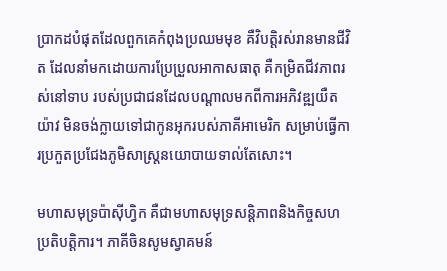ប្រាកដបំផុតដែលពួកគេកំពុងប្រឈមមុខ គឺវិបត្តិរស់រានមានជីវិត ដែលនាំមកដោយការប្រែប្រួលអាកាសធាតុ គឺកម្រិតជីវភាពរស់នៅទាប របស់ប្រជាជនដែលបណ្តាលមកពីការអភិវឌ្ឍយឺតយ៉ាវ មិនចង់ក្លាយទៅជាកូនអុករបស់ភាគីអាមេរិក សម្រាប់ធ្វើការប្រកួតប្រជែងភូមិសាស្ត្រនយោបាយទាល់តែសោះ។

មហាសមុទ្រប៉ាស៊ីហ្វិក គឺជាមហាសមុទ្រសន្តិភាពនិងកិច្ចសហប្រតិបត្តិការ។ ភាគីចិនសូមស្វាគមន៍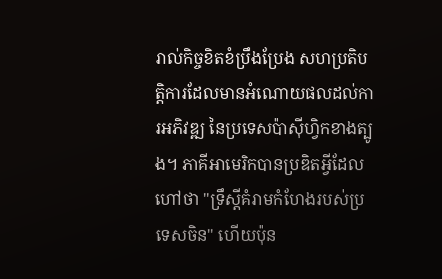រាល់កិច្ចខិតខំប្រឹងប្រែង សហប្រតិបត្តិការដែលមានអំណោយផលដល់ការអភិវឌ្ឍ នៃប្រទេសប៉ាស៊ីហ្វិកខាងត្បូង។ ភាគីអាមេរិកបានប្រឌិតអ្វីដែលហៅថា "ទ្រឹស្ដីគំរាមកំហែងរបស់ប្រទេសចិន" ហើយប៉ុន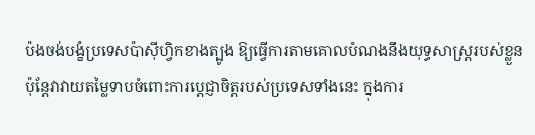ប៉ងចង់បង្ខំប្រទេសប៉ាស៊ីហ្វិកខាងត្បូង ឱ្យធ្វើការតាមគោលបំណងនឹងយុទ្ធសាស្ត្ររបស់ខ្លួន ប៉ុន្តែវាវាយតម្លៃទាបចំពោះការប្តេជ្ញាចិត្តរបស់ប្រទេសទាំងនេះ ក្នុងការ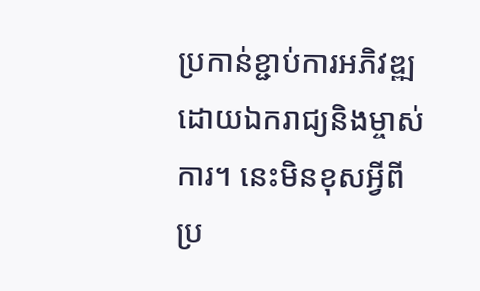ប្រកាន់ខ្ជាប់ការអភិវឌ្ឍដោយឯករាជ្យនិងម្ចាស់ការ។ នេះមិនខុសអ្វីពីប្រ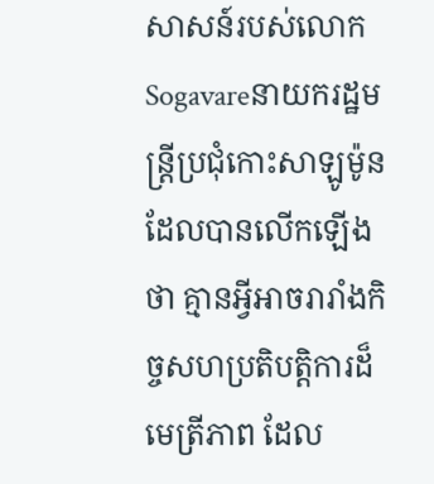សាសន៍របស់លោកSogavareនាយករដ្ឋមន្រ្តីប្រជុំកោះសាឡូម៉ូនដែលបានលើកឡើងថា គ្មានអ្វីអាចរារាំងកិច្ចសហប្រតិបត្តិការដ៏មេត្រីភាព ដែល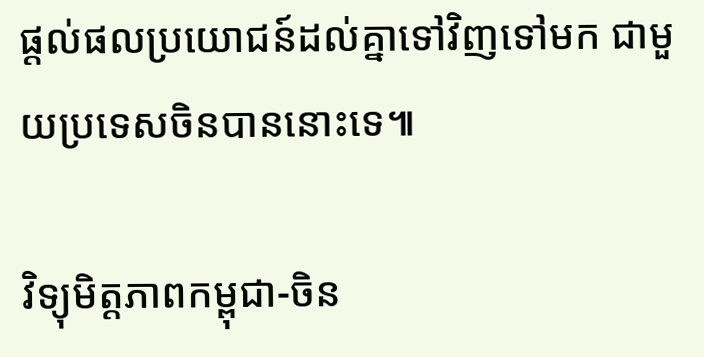ផ្តល់ផលប្រយោជន៍ដល់គ្នាទៅវិញទៅមក ជាមួយប្រទេសចិនបាននោះទេ៕

វិទ្យុមិត្តភាពកម្ពុជា-ចិន